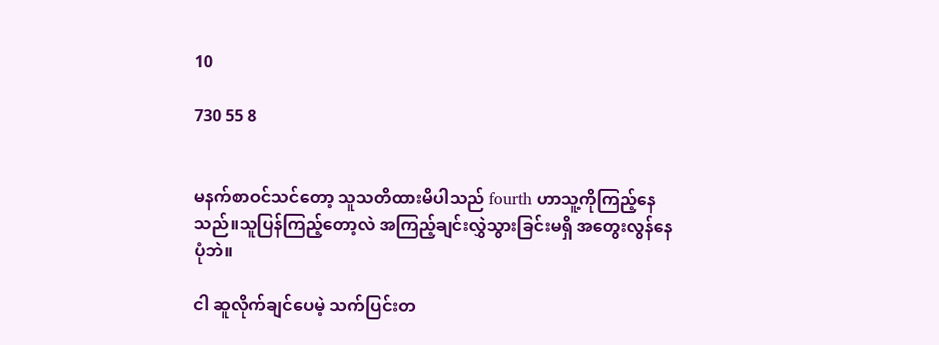10

730 55 8


မနက်စာဝင်သင်တော့ သူသတိထားမိပါသည် fourth ဟာသူ့ကိုကြည့်နေသည်။သူပြန်ကြည့်တော့လဲ အကြည့်ချင်းလွှဲသွားခြင်းမရှိ အတွေးလွန်နေပုံဘဲ။

ငါ ဆူလိုက်ချင်ပေမဲ့ သက်ပြင်းတ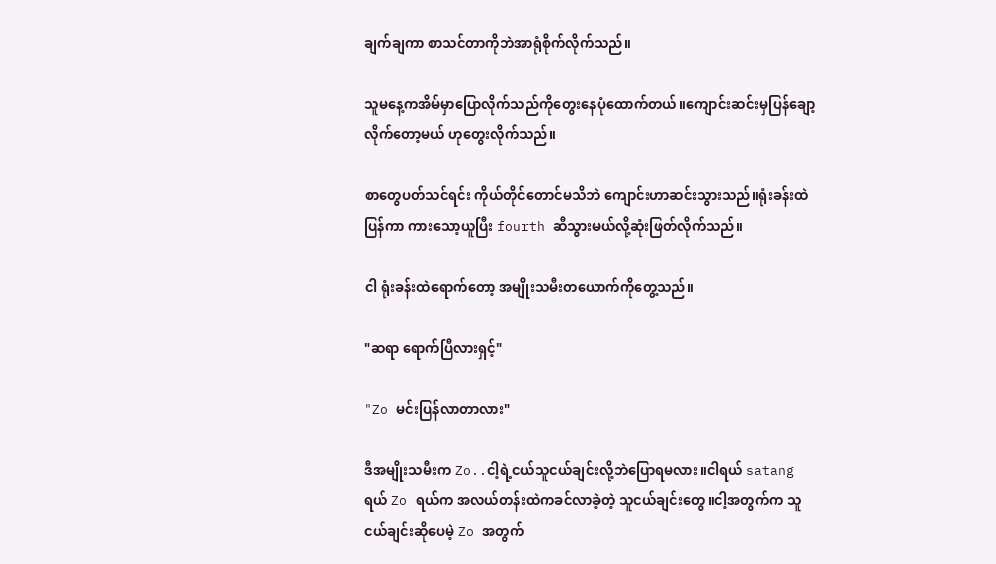ချက်ချကာ စာသင်တာကိုဘဲအာရုံစိုက်လိုက်သည်။

သူမနေ့ကအိမ်မှာပြောလိုက်သည်ကိုတွေးနေပုံထောက်တယ်။ကျောင်းဆင်းမှပြန်ချော့လိုက်တော့မယ် ဟုတွေးလိုက်သည်။

စာတွေပတ်သင်ရင်း ကိုယ်တိုင်တောင်မသိဘဲ ကျောင်းဟာဆင်းသွားသည်။ရုံးခန်းထဲပြန်ကာ ကားသော့ယူပြီး fourth ဆီသွားမယ်လို့ဆုံးဖြတ်လိုက်သည်။

ငါ ရုံးခန်းထဲရောက်တော့ အမျိုးသမီးတယောက်ကိုတွေ့သည်။

"ဆရာ ရောက်ပြီလားရှင့်"

"Zo မင်းပြန်လာတာလား"

ဒီအမျိုးသမီးက Zo..ငါ့ရဲ့ငယ်သူငယ်ချင်းလို့ဘဲပြောရမလား။ငါရယ် satang ရယ် Zo ရယ်က အလယ်တန်းထဲကခင်လာခဲ့တဲ့ သူငယ်ချင်းတွေ။ငါ့အတွက်က သူငယ်ချင်းဆိုပေမဲ့ Zo အတွက်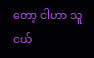တော့ ငါဟာ သူငယ်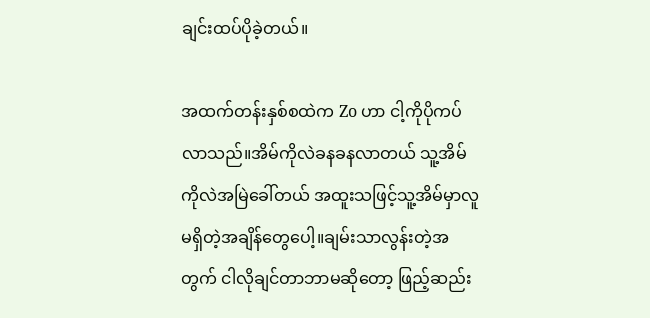ချင်းထပ်ပိုခဲ့တယ်။

အထက်တန်းနှစ်စထဲက Zo ဟာ ငါ့ကိုပိုကပ်လာသည်။အိမ်ကိုလဲခနခနလာတယ် သူ့အိမ်ကိုလဲအမြဲခေါ်တယ် အထူးသဖြင့်သူ့အိမ်မှာလူမရှိတဲ့အချိန်တွေပေါ့။ချမ်းသာလွန်းတဲ့အတွက် ငါလိုချင်တာဘာမဆိုတော့ ဖြည့်ဆည်း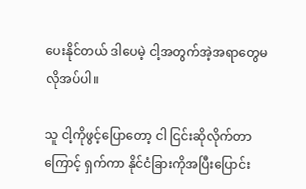ပေးနိုင်တယ် ဒါပေမဲ့ ငါ့အတွက်အဲ့အရာတွေမလိုအပ်ပါ။

သူ ငါ့ကိုဖွင့်ပြောတော့ ငါ ငြင်းဆိုလိုက်တာကြောင့် ရှက်ကာ နိုင်ငံခြားကိုအပြီးပြောင်း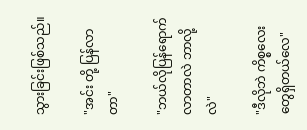သွားခြင်းဖြစ်သည်။

"အင်း တို့ ပြန်လာတာ"

"ဘယ်လိုပြန်ရောက်လာတာလဲ ဘာလို့လဲ"

"ဒီလိုဘဲ ကိစ္စလေးတွေရှိတယ်လေ"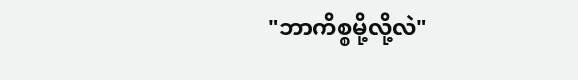"ဘာကိစ္စမို့လို့လဲ"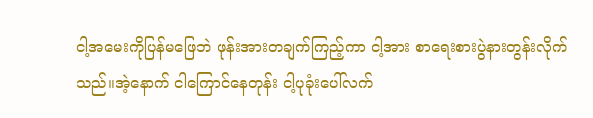ငါ့အမေးကိုပြန်မဖြေဘဲ ဖုန်းအားတချက်ကြည့်ကာ ငါ့အား စာရေးစားပွဲနားတွန်းလိုက်သည်။အဲ့နောက် ငါကြောင်နေတုန်း ငါ့ပုခုံးပေါ်လက်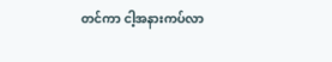တင်ကာ ငါ့အနားကပ်လာ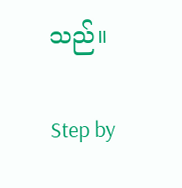သည်။

Step by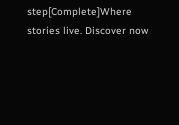step[Complete]Where stories live. Discover now